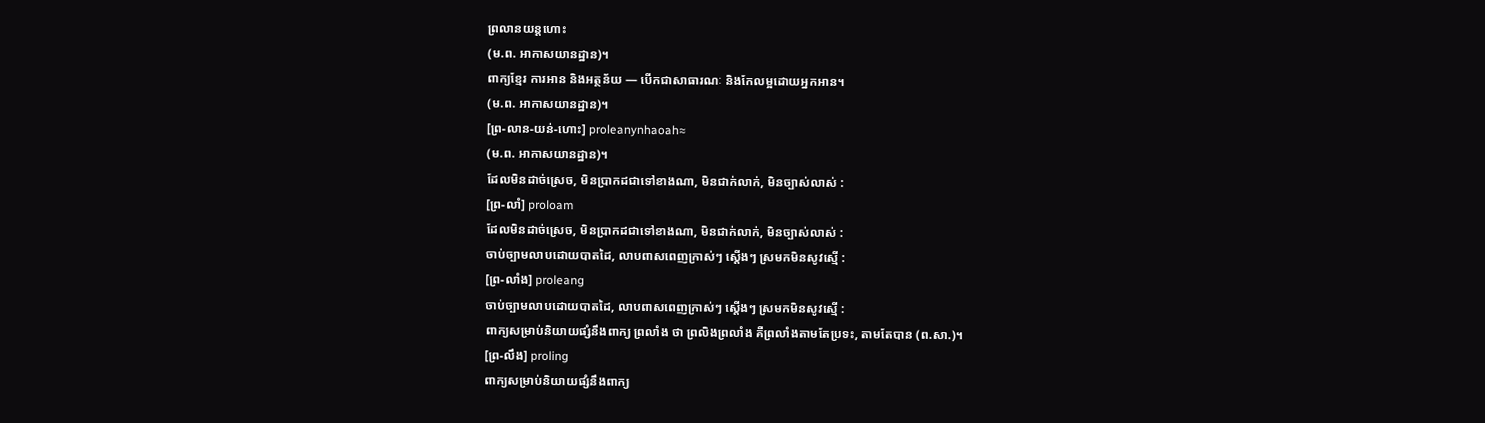ព្រលានយន្តហោះ
(ម.ព. អាកាសយានដ្ឋាន)។
ពាក្យខ្មែរ ការអាន និងអត្ថន័យ — បើកជាសាធារណៈ និងកែលម្អដោយអ្នកអាន។
(ម.ព. អាកាសយានដ្ឋាន)។
[ព្រ-លាន-យន់-ហោះ] proleanynhaoah≈
(ម.ព. អាកាសយានដ្ឋាន)។
ដែលមិនដាច់ស្រេច, មិនប្រាកដជាទៅខាងណា, មិនជាក់លាក់, មិនច្បាស់លាស់ :
[ព្រ-លាំ] proloam
ដែលមិនដាច់ស្រេច, មិនប្រាកដជាទៅខាងណា, មិនជាក់លាក់, មិនច្បាស់លាស់ :
ចាប់ច្បាមលាបដោយបាតដៃ, លាបពាសពេញក្រាស់ៗ ស្ដើងៗ ស្រមកមិនសូវស្មើ :
[ព្រ-លាំង] proleang
ចាប់ច្បាមលាបដោយបាតដៃ, លាបពាសពេញក្រាស់ៗ ស្ដើងៗ ស្រមកមិនសូវស្មើ :
ពាក្យសម្រាប់និយាយផ្សំនឹងពាក្យ ព្រលាំង ថា ព្រលិងព្រលាំង គឺព្រលាំងតាមតែប្រទះ, តាមតែបាន (ព.សា.)។
[ព្រ-លឹង] proling
ពាក្យសម្រាប់និយាយផ្សំនឹងពាក្យ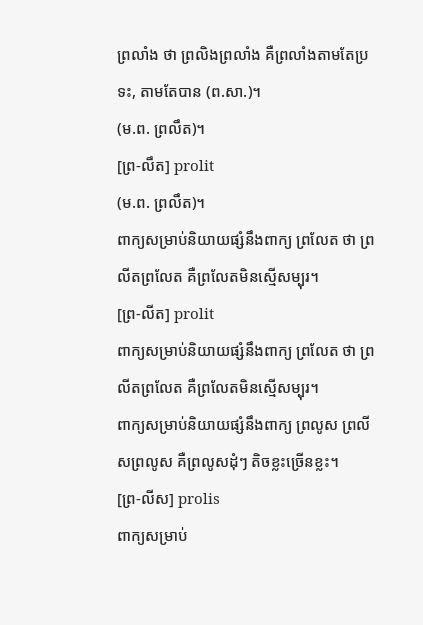ព្រលាំង ថា ព្រលិងព្រលាំង គឺព្រលាំងតាមតែប្រទះ, តាមតែបាន (ព.សា.)។
(ម.ព. ព្រលឹត)។
[ព្រ-លឹត] prolit
(ម.ព. ព្រលឹត)។
ពាក្យសម្រាប់និយាយផ្សំនឹងពាក្យ ព្រលែត ថា ព្រលីតព្រលែត គឺព្រលែតមិនស្មើសម្បុរ។
[ព្រ-លីត] prolit
ពាក្យសម្រាប់និយាយផ្សំនឹងពាក្យ ព្រលែត ថា ព្រលីតព្រលែត គឺព្រលែតមិនស្មើសម្បុរ។
ពាក្យសម្រាប់និយាយផ្សំនឹងពាក្យ ព្រលូស ព្រលីសព្រលូស គឺព្រលូសដុំៗ តិចខ្លះច្រើនខ្លះ។
[ព្រ-លីស] prolis
ពាក្យសម្រាប់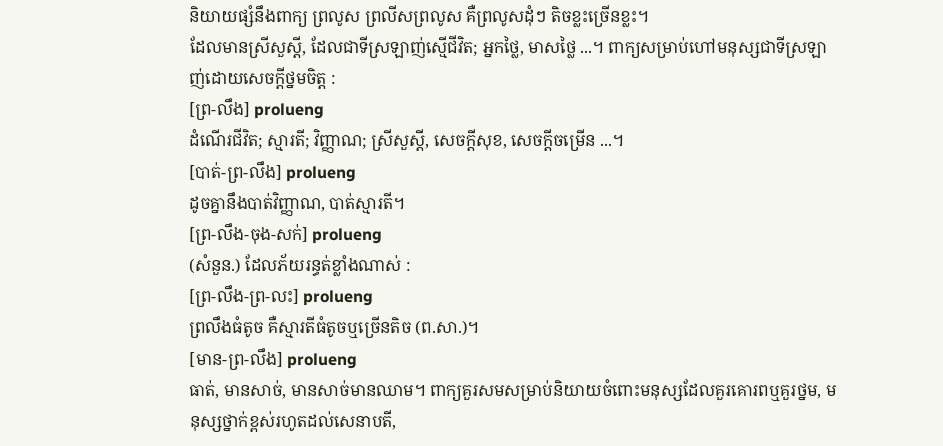និយាយផ្សំនឹងពាក្យ ព្រលូស ព្រលីសព្រលូស គឺព្រលូសដុំៗ តិចខ្លះច្រើនខ្លះ។
ដែលមានស្រីសួស្ដី, ដែលជាទីស្រឡាញ់ស្មើជីវិត; អ្នកថ្លៃ, មាសថ្លៃ ...។ ពាក្យសម្រាប់ហៅមនុស្សជាទីស្រឡាញ់ដោយសេចក្ដីថ្នមចិត្ត :
[ព្រ-លឹង] prolueng
ដំណើរជីវិត; ស្មារតី; វិញ្ញាណ; ស្រីសួស្ដី, សេចក្ដីសុខ, សេចក្ដីចម្រើន ...។
[បាត់-ព្រ-លឹង] prolueng
ដូចគ្នានឹងបាត់វិញ្ញាណ, បាត់ស្មារតី។
[ព្រ-លឹង-ចុង-សក់] prolueng
(សំនួន.) ដែលភ័យរន្ធត់ខ្លាំងណាស់ :
[ព្រ-លឹង-ព្រ-លះ] prolueng
ព្រលឹងធំតូច គឺស្មារតីធំតូចឬច្រើនតិច (ព.សា.)។
[មាន-ព្រ-លឹង] prolueng
ធាត់, មានសាច់, មានសាច់មានឈាម។ ពាក្យគួរសមសម្រាប់និយាយចំពោះមនុស្សដែលគួរគោរពឬគួរថ្នម, មនុស្សថ្នាក់ខ្ពស់រហូតដល់សេនាបតី,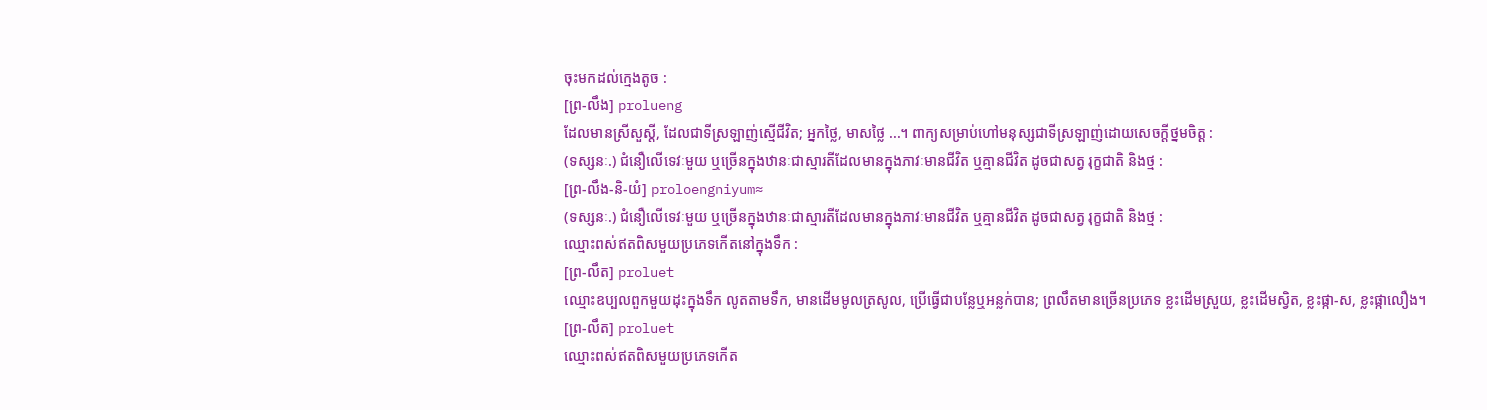ចុះមកដល់ក្មេងតូច :
[ព្រ-លឹង] prolueng
ដែលមានស្រីសួស្ដី, ដែលជាទីស្រឡាញ់ស្មើជីវិត; អ្នកថ្លៃ, មាសថ្លៃ ...។ ពាក្យសម្រាប់ហៅមនុស្សជាទីស្រឡាញ់ដោយសេចក្ដីថ្នមចិត្ត :
(ទស្សនៈ.) ជំនឿលើទេវៈមួយ ឬច្រើនក្នុងឋានៈជាស្មារតីដែលមានក្នុងភាវៈមានជីវិត ឬគ្មានជីវិត ដូចជាសត្វ រុក្ខជាតិ និងថ្ម :
[ព្រ-លឹង-និ-យំ] proloengniyum≈
(ទស្សនៈ.) ជំនឿលើទេវៈមួយ ឬច្រើនក្នុងឋានៈជាស្មារតីដែលមានក្នុងភាវៈមានជីវិត ឬគ្មានជីវិត ដូចជាសត្វ រុក្ខជាតិ និងថ្ម :
ឈ្មោះពស់ឥតពិសមួយប្រភេទកើតនៅក្នុងទឹក :
[ព្រ-លឹត] proluet
ឈ្មោះឧប្បលពួកមួយដុះក្នុងទឹក លូតតាមទឹក, មានដើមមូលត្រសូល, ប្រើធ្វើជាបន្លែឬអន្លក់បាន; ព្រលឹតមានច្រើនប្រភេទ ខ្លះដើមស្រួយ, ខ្លះដើមស្វិត, ខ្លះផ្កា-ស, ខ្លះផ្កាលឿង។
[ព្រ-លឹត] proluet
ឈ្មោះពស់ឥតពិសមួយប្រភេទកើត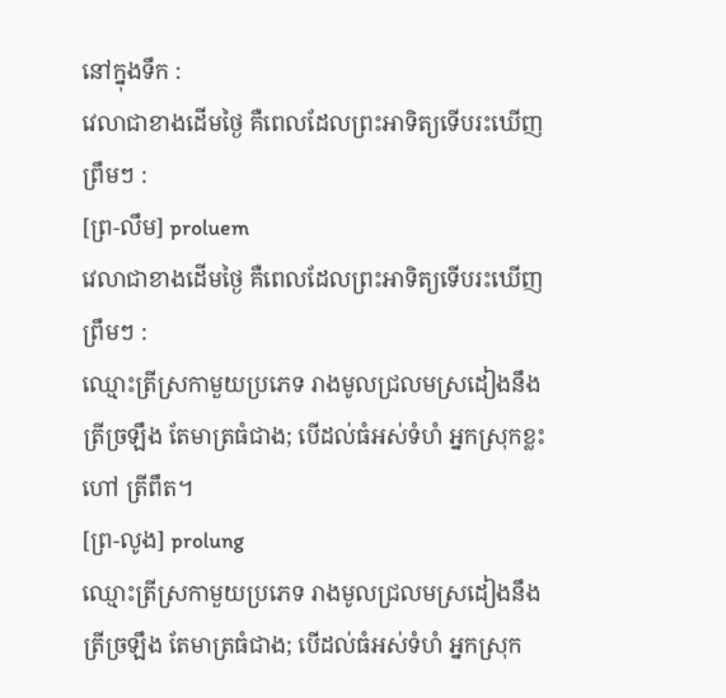នៅក្នុងទឹក :
វេលាជាខាងដើមថ្ងៃ គឺពេលដែលព្រះអាទិត្យទើបរះឃើញព្រឹមៗ :
[ព្រ-លឹម] proluem
វេលាជាខាងដើមថ្ងៃ គឺពេលដែលព្រះអាទិត្យទើបរះឃើញព្រឹមៗ :
ឈ្មោះត្រីស្រកាមួយប្រភេទ រាងមូលជ្រលមស្រដៀងនឹងត្រីច្រឡឹង តែមាត្រធំជាង; បើដល់ធំអស់ទំហំ អ្នកស្រុកខ្លះហៅ ត្រីពឹត។
[ព្រ-លូង] prolung
ឈ្មោះត្រីស្រកាមួយប្រភេទ រាងមូលជ្រលមស្រដៀងនឹងត្រីច្រឡឹង តែមាត្រធំជាង; បើដល់ធំអស់ទំហំ អ្នកស្រុក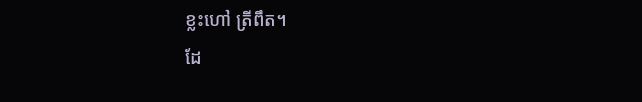ខ្លះហៅ ត្រីពឹត។
ដែ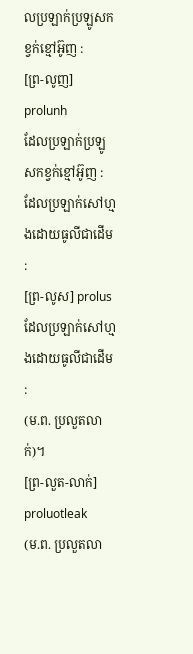លប្រឡាក់ប្រឡូសកខ្វក់ខ្មៅអ៊ូញ :
[ព្រ-លូញ] prolunh
ដែលប្រឡាក់ប្រឡូសកខ្វក់ខ្មៅអ៊ូញ :
ដែលប្រឡាក់សៅហ្មងដោយធូលីជាដើម :
[ព្រ-លូស] prolus
ដែលប្រឡាក់សៅហ្មងដោយធូលីជាដើម :
(ម.ព. ប្រលួតលាក់)។
[ព្រ-លួត-លាក់] proluotleak
(ម.ព. ប្រលួតលា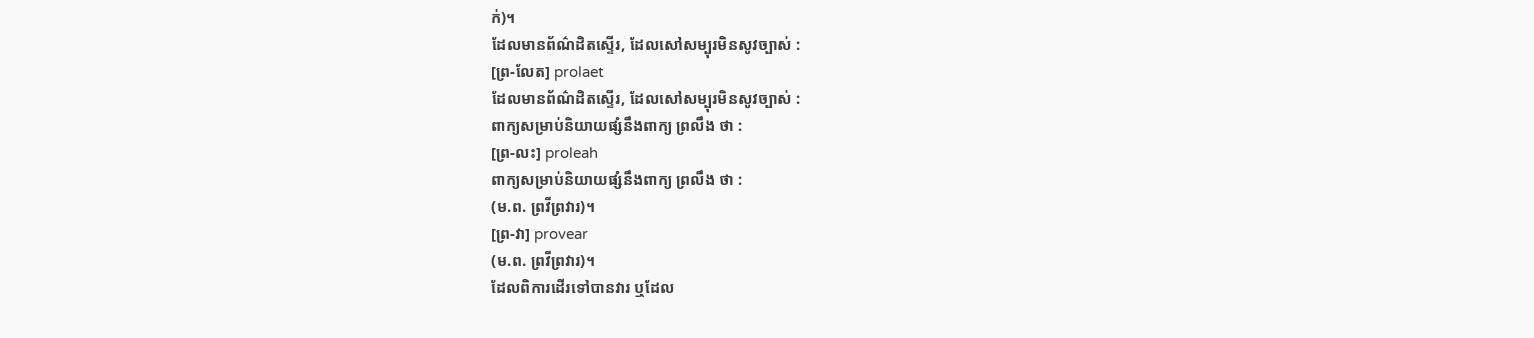ក់)។
ដែលមានព័ណ៌ដិតស្ទើរ, ដែលសៅសម្បុរមិនសូវច្បាស់ :
[ព្រ-លែត] prolaet
ដែលមានព័ណ៌ដិតស្ទើរ, ដែលសៅសម្បុរមិនសូវច្បាស់ :
ពាក្យសម្រាប់និយាយផ្សំនឹងពាក្យ ព្រលឹង ថា :
[ព្រ-លះ] proleah
ពាក្យសម្រាប់និយាយផ្សំនឹងពាក្យ ព្រលឹង ថា :
(ម.ព. ព្រវីព្រវារ)។
[ព្រ-វា] provear
(ម.ព. ព្រវីព្រវារ)។
ដែលពិការដើរទៅបានវារ ឬដែល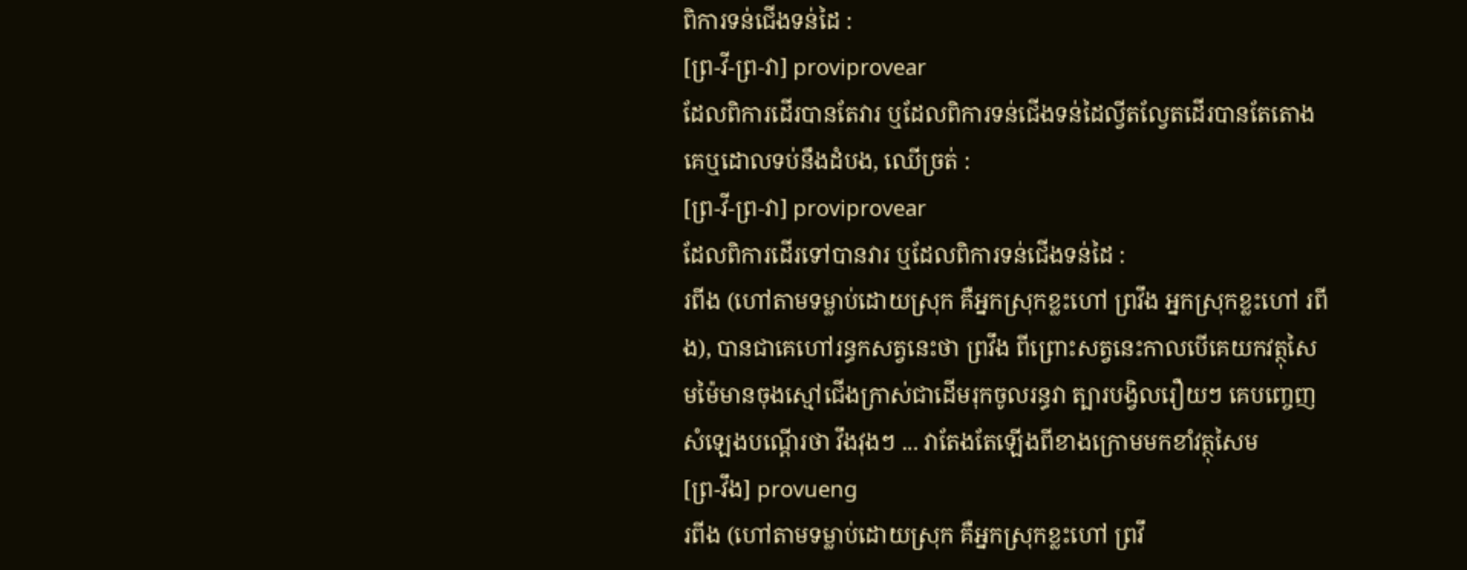ពិការទន់ជើងទន់ដៃ :
[ព្រ-វី-ព្រ-វា] proviprovear
ដែលពិការដើរបានតែវារ ឬដែលពិការទន់ជើងទន់ដៃល្វីតល្វែតដើរបានតែតោងគេឬដោលទប់នឹងដំបង, ឈើច្រត់ :
[ព្រ-វី-ព្រ-វា] proviprovear
ដែលពិការដើរទៅបានវារ ឬដែលពិការទន់ជើងទន់ដៃ :
រពីង (ហៅតាមទម្លាប់ដោយស្រុក គឺអ្នកស្រុកខ្លះហៅ ព្រវឹង អ្នកស្រុកខ្លះហៅ រពីង), បានជាគេហៅរន្ធកសត្វនេះថា ព្រវឹង ពីព្រោះសត្វនេះកាលបើគេយកវត្ថុសៃមម៉ៃមានចុងស្មៅជើងក្រាស់ជាដើមរុកចូលរន្ធវា ត្បារបង្វិលរឿយៗ គេបញ្ចេញសំឡេងបណ្ដើរថា វឹងវុងៗ ... វាតែងតែឡើងពីខាងក្រោមមកខាំវត្ថុសៃម
[ព្រ-វឹង] provueng
រពីង (ហៅតាមទម្លាប់ដោយស្រុក គឺអ្នកស្រុកខ្លះហៅ ព្រវឹ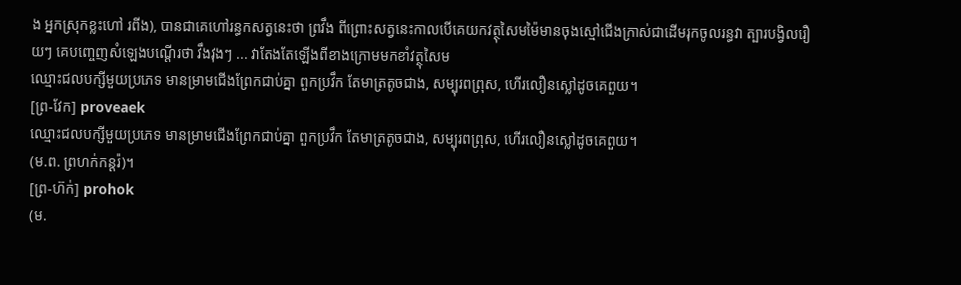ង អ្នកស្រុកខ្លះហៅ រពីង), បានជាគេហៅរន្ធកសត្វនេះថា ព្រវឹង ពីព្រោះសត្វនេះកាលបើគេយកវត្ថុសៃមម៉ៃមានចុងស្មៅជើងក្រាស់ជាដើមរុកចូលរន្ធវា ត្បារបង្វិលរឿយៗ គេបញ្ចេញសំឡេងបណ្ដើរថា វឹងវុងៗ ... វាតែងតែឡើងពីខាងក្រោមមកខាំវត្ថុសៃម
ឈ្មោះជលបក្សីមួយប្រភេទ មានម្រាមជើងព្រែកជាប់គ្នា ពួកប្រវឹក តែមាត្រតូចជាង, សម្បុរពព្រុស, ហើរលឿនស្លៅដូចគេពួយ។
[ព្រ-វែក] proveaek
ឈ្មោះជលបក្សីមួយប្រភេទ មានម្រាមជើងព្រែកជាប់គ្នា ពួកប្រវឹក តែមាត្រតូចជាង, សម្បុរពព្រុស, ហើរលឿនស្លៅដូចគេពួយ។
(ម.ព. ព្រហក់កន្តរ៉)។
[ព្រ-ហ៊ក់] prohok
(ម.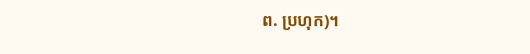ព. ប្រហុក)។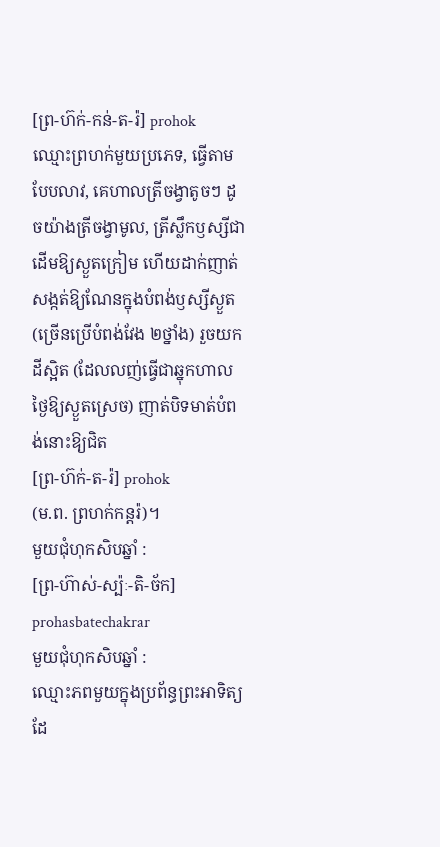[ព្រ-ហ៊ក់-កន់-ត-រ៉] prohok
ឈ្មោះព្រហក់មួយប្រភេទ, ធ្វើតាមបែបលាវ, គេហាលត្រីចង្វាតូចៗ ដូចយ៉ាងត្រីចង្វាមូល, ត្រីស្លឹកឫស្សីជាដើមឱ្យស្ងួតក្រៀម ហើយដាក់ញាត់សង្កត់ឱ្យណែនក្នុងបំពង់ឫស្សីស្ងួត (ច្រើនប្រើបំពង់វែង ២ថ្នាំង) រួចយកដីស្អិត (ដែលលញ់ធ្វើជាឆ្នុកហាលថ្ងៃឱ្យស្ងួតស្រេច) ញាត់បិទមាត់បំពង់នោះឱ្យជិត
[ព្រ-ហ៊ក់-ត-រ៉] prohok
(ម.ព. ព្រហក់កន្តរ៉)។
មួយជុំហុកសិបឆ្នាំ :
[ព្រ-ហ៊ាស់-ស្ប៉ៈ-តិ-ច័ក] prohasbatechakrar
មួយជុំហុកសិបឆ្នាំ :
ឈ្មោះភពមួយក្នុងប្រព័ន្ធព្រះអាទិត្យ ដែ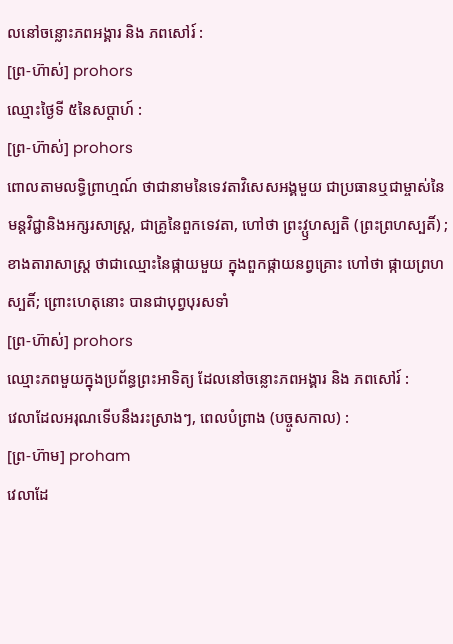លនៅចន្លោះភពអង្គារ និង ភពសៅរ៍ :
[ព្រ-ហ៊ាស់] prohors
ឈ្មោះថ្ងៃទី ៥នៃសប្ដាហ៍ :
[ព្រ-ហ៊ាស់] prohors
ពោលតាមលទ្ធិព្រាហ្មណ៍ ថាជានាមនៃទេវតាវិសេសអង្គមួយ ជាប្រធានឬជាម្ចាស់នៃមន្តវិជ្ជានិងអក្សរសាស្ត្រ, ជាគ្រូនៃពួកទេវតា, ហៅថា ព្រះវ្ឫហស្បតិ (ព្រះព្រហស្បតិ៍) ; ខាងតារាសាស្ត្រ ថាជាឈ្មោះនៃផ្កាយមួយ ក្នុងពួកផ្កាយនព្វគ្រោះ ហៅថា ផ្កាយព្រហស្បតិ៍; ព្រោះហេតុនោះ បានជាបុព្វបុរសទាំ
[ព្រ-ហ៊ាស់] prohors
ឈ្មោះភពមួយក្នុងប្រព័ន្ធព្រះអាទិត្យ ដែលនៅចន្លោះភពអង្គារ និង ភពសៅរ៍ :
វេលាដែលអរុណទើបនឹងរះស្រាងៗ, ពេលបំព្រាង (បច្ចូសកាល) :
[ព្រ-ហ៊ាម] proham
វេលាដែ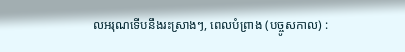លអរុណទើបនឹងរះស្រាងៗ, ពេលបំព្រាង (បច្ចូសកាល) :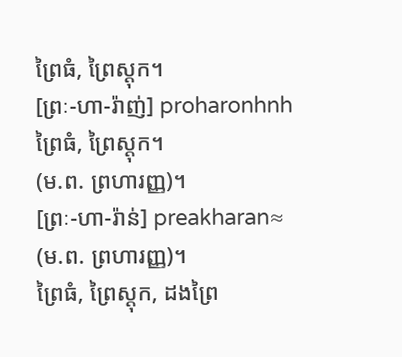ព្រៃធំ, ព្រៃស្ដុក។
[ព្រៈ-ហា-រ៉ាញ់] proharonhnh
ព្រៃធំ, ព្រៃស្ដុក។
(ម.ព. ព្រហារញ្ញ)។
[ព្រៈ-ហា-រ៉ាន់] preakharan≈
(ម.ព. ព្រហារញ្ញ)។
ព្រៃធំ, ព្រៃស្ដុក, ដងព្រៃ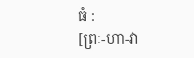ធំ :
[ព្រៈ-ហា-វា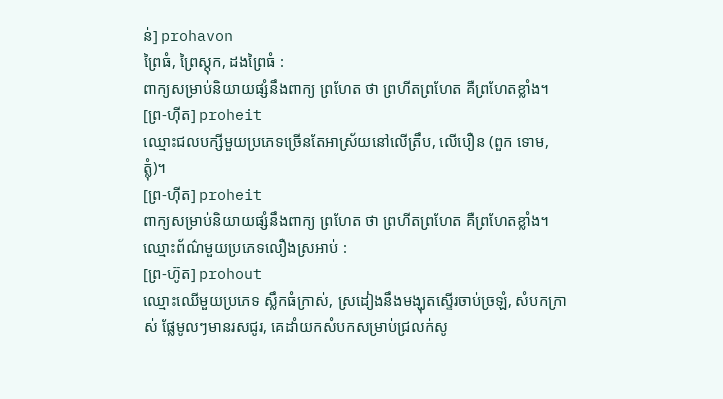ន់] prohavon
ព្រៃធំ, ព្រៃស្ដុក, ដងព្រៃធំ :
ពាក្យសម្រាប់និយាយផ្សំនឹងពាក្យ ព្រហែត ថា ព្រហីតព្រហែត គឺព្រហែតខ្លាំង។
[ព្រ-ហ៊ីត] proheit
ឈ្មោះជលបក្សីមួយប្រភេទច្រើនតែអាស្រ័យនៅលើត្រឹប, លើបឿន (ពួក ទោម, ត្លុំ)។
[ព្រ-ហ៊ីត] proheit
ពាក្យសម្រាប់និយាយផ្សំនឹងពាក្យ ព្រហែត ថា ព្រហីតព្រហែត គឺព្រហែតខ្លាំង។
ឈ្មោះព័ណ៌មួយប្រភេទលឿងស្រអាប់ :
[ព្រ-ហ៊ូត] prohout
ឈ្មោះឈើមួយប្រភេទ ស្លឹកធំក្រាស់, ស្រដៀងនឹងមង្ឃុតស្ទើរចាប់ច្រឡំ, សំបកក្រាស់ ផ្លែមូលៗមានរសជូរ, គេដាំយកសំបកសម្រាប់ជ្រលក់សូ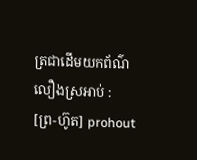ត្រជាដើមយកព័ណ៌លឿងស្រអាប់ :
[ព្រ-ហ៊ូត] prohout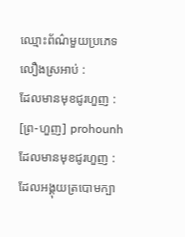ឈ្មោះព័ណ៌មួយប្រភេទលឿងស្រអាប់ :
ដែលមានមុខជូរហួញ :
[ព្រ-ហួញ] prohounh
ដែលមានមុខជូរហួញ :
ដែលអង្គុយត្របោមក្បា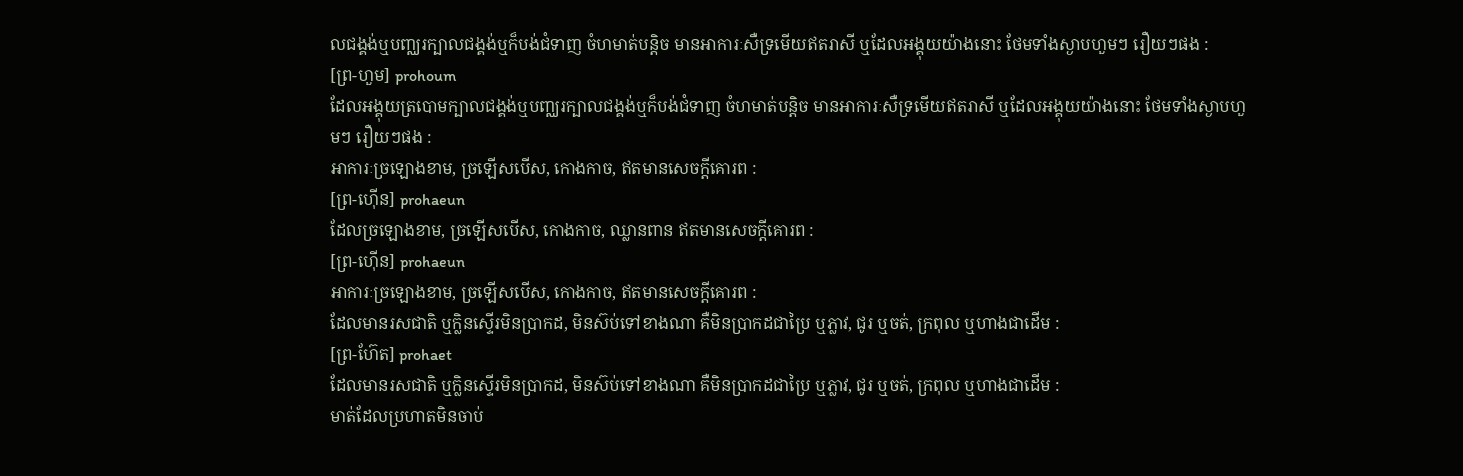លជង្គង់ឬបញ្ឈរក្បាលជង្គង់ឬក៏បង់ជំទាញ ចំហមាត់បន្តិច មានអាការៈសឺទ្រមើយឥតរាសី ឬដែលអង្គុយយ៉ាងនោះ ថែមទាំងស្ងាបហួមៗ រឿយៗផង :
[ព្រ-ហួម] prohoum
ដែលអង្គុយត្របោមក្បាលជង្គង់ឬបញ្ឈរក្បាលជង្គង់ឬក៏បង់ជំទាញ ចំហមាត់បន្តិច មានអាការៈសឺទ្រមើយឥតរាសី ឬដែលអង្គុយយ៉ាងនោះ ថែមទាំងស្ងាបហួមៗ រឿយៗផង :
អាការៈច្រឡោងខាម, ច្រឡើសបើស, កោងកាច, ឥតមានសេចក្ដីគោរព :
[ព្រ-ហ៊ើន] prohaeun
ដែលច្រឡោងខាម, ច្រឡើសបើស, កោងកាច, ឈ្លានពាន ឥតមានសេចក្ដីគោរព :
[ព្រ-ហ៊ើន] prohaeun
អាការៈច្រឡោងខាម, ច្រឡើសបើស, កោងកាច, ឥតមានសេចក្ដីគោរព :
ដែលមានរសជាតិ ឬក្លិនស្ទើរមិនប្រាកដ, មិនស៊ប់ទៅខាងណា គឺមិនប្រាកដជាប្រៃ ឬភ្លាវ, ជូរ ឬចត់, ក្រពុល ឬហាងជាដើម :
[ព្រ-ហ៊ែត] prohaet
ដែលមានរសជាតិ ឬក្លិនស្ទើរមិនប្រាកដ, មិនស៊ប់ទៅខាងណា គឺមិនប្រាកដជាប្រៃ ឬភ្លាវ, ជូរ ឬចត់, ក្រពុល ឬហាងជាដើម :
មាត់ដែលប្រហាតមិនចាប់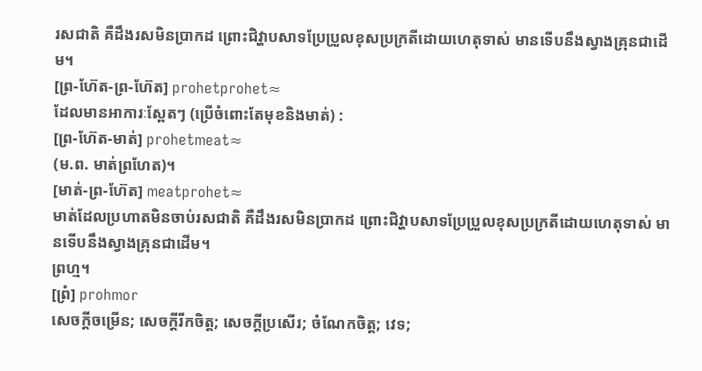រសជាតិ គឺដឹងរសមិនប្រាកដ ព្រោះជិវ្ហាបសាទប្រែប្រួលខុសប្រក្រតីដោយហេតុទាស់ មានទើបនឹងស្វាងគ្រុនជាដើម។
[ព្រ-ហ៊ែត-ព្រ-ហ៊ែត] prohetprohet≈
ដែលមានអាការៈស្ពែតៗ (ប្រើចំពោះតែមុខនិងមាត់) :
[ព្រ-ហ៊ែត-មាត់] prohetmeat≈
(ម.ព. មាត់ព្រហែត)។
[មាត់-ព្រ-ហ៊ែត] meatprohet≈
មាត់ដែលប្រហាតមិនចាប់រសជាតិ គឺដឹងរសមិនប្រាកដ ព្រោះជិវ្ហាបសាទប្រែប្រួលខុសប្រក្រតីដោយហេតុទាស់ មានទើបនឹងស្វាងគ្រុនជាដើម។
ព្រហ្ម។
[ព្រំ] prohmor
សេចក្ដីចម្រើន; សេចក្ដីរីកចិត្ត; សេចក្ដីប្រសើរ; ចំណែកចិត្ត; វេទ;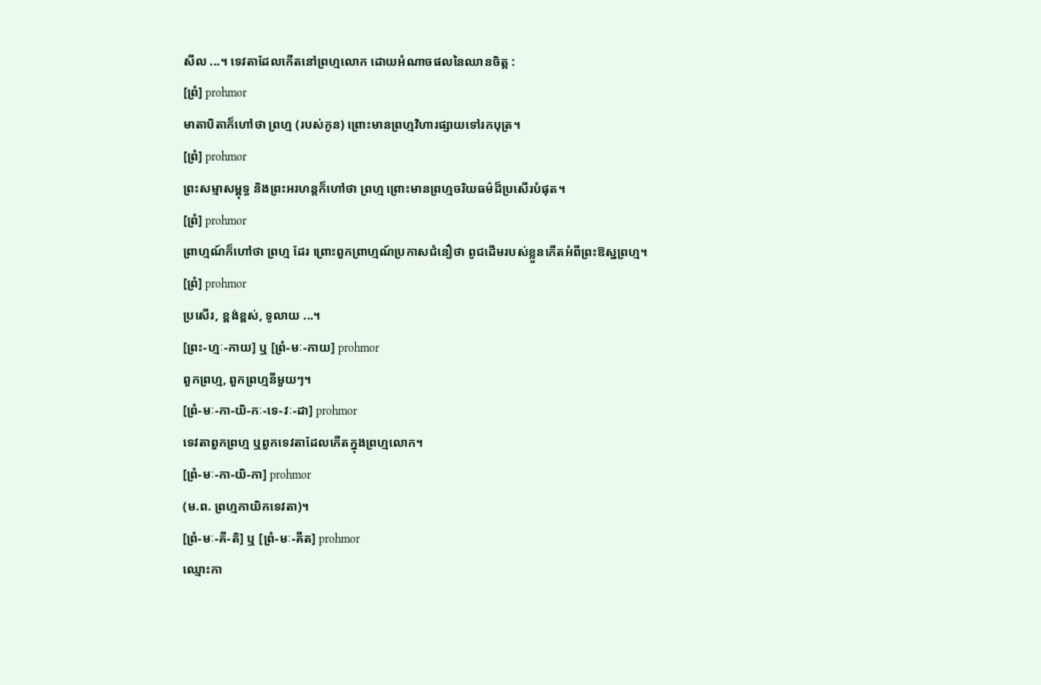សីល ...។ ទេវតាដែលកើតនៅព្រហ្មលោក ដោយអំណាចផលនៃឈានចិត្ត :
[ព្រំ] prohmor
មាតាបិតាក៏ហៅថា ព្រហ្ម (របស់កូន) ព្រោះមានព្រហ្មវិហារផ្សាយទៅរកបុត្រ។
[ព្រំ] prohmor
ព្រះសម្មាសម្ពុទ្ធ និងព្រះអរហន្តក៏ហៅថា ព្រហ្ម ព្រោះមានព្រហ្មចរិយធម៌ដ៏ប្រសើរបំផុត។
[ព្រំ] prohmor
ព្រាហ្មណ៍ក៏ហៅថា ព្រហ្ម ដែរ ព្រោះពួកព្រាហ្មណ៍ប្រកាសជំនឿថា ពូជដើមរបស់ខ្លួនកើតអំពីព្រះឱស្ឋព្រហ្ម។
[ព្រំ] prohmor
ប្រសើរ, ខ្ពង់ខ្ពស់, ទូលាយ ...។
[ព្រះ-ហ្មៈ-កាយ] ឬ [ព្រំ-មៈ-កាយ] prohmor
ពួកព្រហ្ម, ពួកព្រហ្មនីមួយៗ។
[ព្រំ-មៈ-កា-យិ-កៈ-ទេ-វៈ-ដា] prohmor
ទេវតាពួកព្រហ្ម ឬពួកទេវតាដែលកើតក្នុងព្រហ្មលោក។
[ព្រំ-មៈ-កា-យិ-កា] prohmor
(ម.ព. ព្រហ្មកាយិកទេវតា)។
[ព្រំ-មៈ-គី-តិ] ឬ [ព្រំ-មៈ-គីត] prohmor
ឈ្មោះកា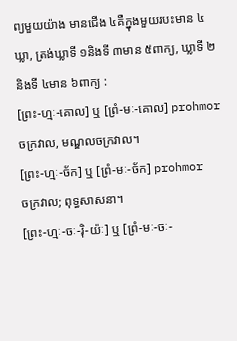ព្យមួយយ៉ាង មានជើង ៤គឺក្នុងមួយរបះមាន ៤ឃ្លា, ត្រង់ឃ្លាទី ១និងទី ៣មាន ៥ពាក្យ, ឃ្លាទី ២និងទី ៤មាន ៦ពាក្យ :
[ព្រះ-ហ្មៈ-គោល] ឬ [ព្រំ-មៈ-គោល] prohmor
ចក្រវាល, មណ្ឌលចក្រវាល។
[ព្រះ-ហ្មៈ-ច័ក] ឬ [ព្រំ-មៈ-ច័ក] prohmor
ចក្រវាល; ពុទ្ធសាសនា។
[ព្រះ-ហ្មៈ-ចៈ-រ៉ិ-យ៉ៈ] ឬ [ព្រំ-មៈ-ចៈ-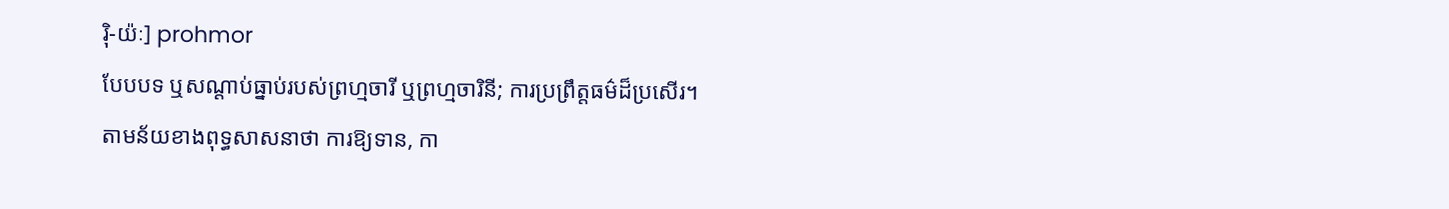រ៉ិ-យ៉ៈ] prohmor
បែបបទ ឬសណ្ដាប់ធ្នាប់របស់ព្រហ្មចារី ឬព្រហ្មចារិនី; ការប្រព្រឹត្តធម៌ដ៏ប្រសើរ។ តាមន័យខាងពុទ្ធសាសនាថា ការឱ្យទាន, កា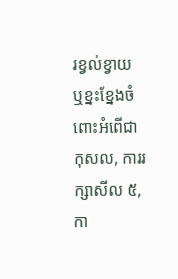រខ្វល់ខ្វាយ ឬខ្នះខ្នែងចំពោះអំពើជាកុសល, ការរក្សាសីល ៥, កា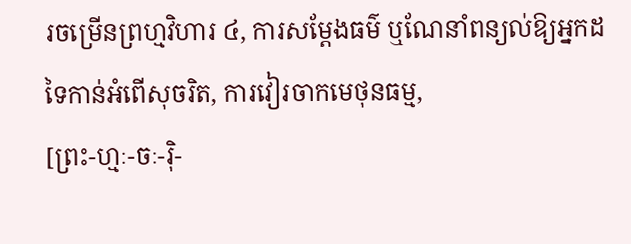រចម្រើនព្រហ្មវិហារ ៤, ការសម្ដែងធម៌ ឬណែនាំពន្យល់ឱ្យអ្នកដទៃកាន់អំពើសុចរិត, ការវៀរចាកមេថុនធម្ម,
[ព្រះ-ហ្មៈ-ចៈ-រ៉ិ-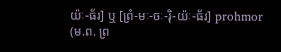យ៉ៈ-ធ័រ] ឬ [ព្រំ-មៈ-ចៈ-រ៉ិ-យ៉ៈ-ធ័រ] prohmor
(ម.ព. ព្រ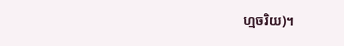ហ្មចរិយ)។